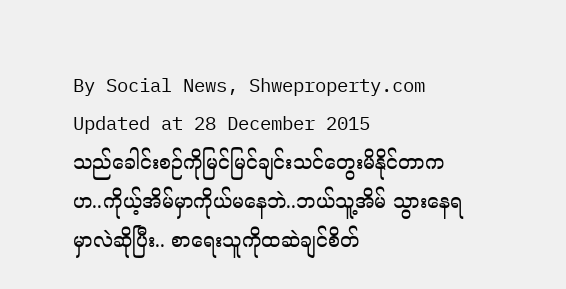By Social News, Shweproperty.com
Updated at 28 December 2015
သည်ခေါင်းစဉ်ကိုမြင်မြင်ချင်းသင်တွေးမိနိုင်တာက ဟ..ကိုယ့်အိမ်မှာကိုယ်မနေဘဲ..ဘယ်သူ့အိမ် သွားနေရမှာလဲဆိုပြီး.. စာရေးသူကိုထဆဲချင်စိတ်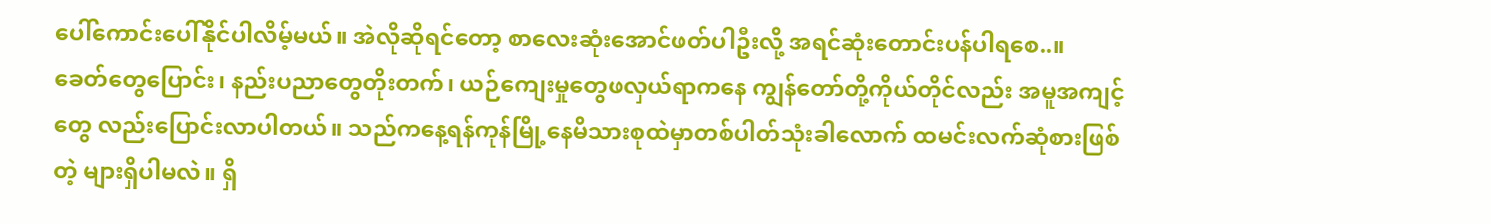ပေါ်ကောင်းပေါ်နိုင်ပါလိမ့်မယ်။ အဲလိုဆိုရင်တော့ စာလေးဆုံးအောင်ဖတ်ပါဦးလို့ အရင်ဆုံးတောင်းပန်ပါရစေ..။
ခေတ်တွေပြောင်း၊ နည်းပညာတွေတိုးတက်၊ ယဉ်ကျေးမှုတွေဖလှယ်ရာကနေ ကျွန်တော်တို့ကိုယ်တိုင်လည်း အမူအကျင့်တွေ လည်းပြောင်းလာပါတယ်။ သည်ကနေ့ရန်ကုန်မြို့နေမိသားစုထဲမှာတစ်ပါတ်သုံးခါလောက် ထမင်းလက်ဆုံစားဖြစ်တဲ့ များရှိပါမလဲ။ ရှိ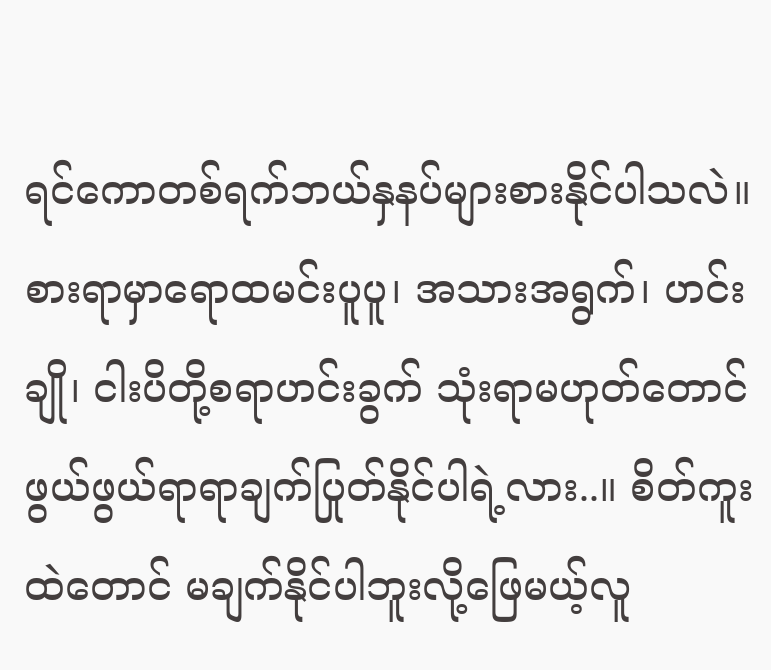ရင်ကောတစ်ရက်ဘယ်နှနပ်များစားနိုင်ပါသလဲ။ စားရာမှာရောထမင်းပူပူ၊ အသားအရွက်၊ ဟင်းချို၊ ငါးပိတို့စရာဟင်းခွက် သုံးရာမဟုတ်တောင် ဖွယ်ဖွယ်ရာရာချက်ပြုတ်နိုင်ပါရဲ့လား..။ စိတ်ကူးထဲတောင် မချက်နိုင်ပါဘူးလို့ဖြေမယ့်လူ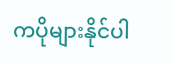ကပိုများနိုင်ပါ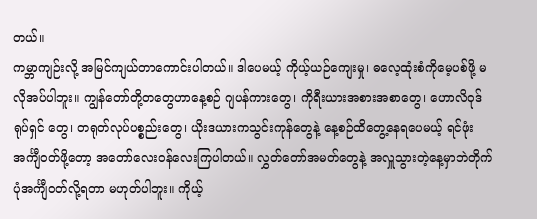တယ်။
ကမ္ဘာကျဉ်းလို့ အမြင်ကျယ်တာကောင်းပါတယ်။ ဒါပေမယ့် ကိုယ့်ယဉ်ကျေးမှု၊ ဓလေ့ထုံးစံကိုမေ့ပစ်ဖို့ မလိုအပ်ပါဘူး။ ကျွန်တော်တို့တတွေဟာနေ့စဉ် ဂျပန်ကားတွေ၊ ကိုရီးယားအစားအစာတွေ၊ ဟောလိဝုဒ်ရုပ်ရှင် တွေ၊ တရုတ်လုပ်ပစ္စည်းတွေ၊ ယိုးဒယားကသွင်းကုန်တွေနဲ့ နေ့စဉ်ထိတွေ့နေရပေမယ့် ရင်ဖုံးအင်္ကျီဝတ်ဖို့တော့ အတော်လေးဝန်လေးကြပါတယ်။ လွှတ်တော်အမတ်တွေနဲ့ အလှူသွားတဲ့နေ့မှာဘဲတိုက်ပုံအင်္ကျီဝတ်လို့ရတာ မဟုတ်ပါဘူး။ ကိုယ့်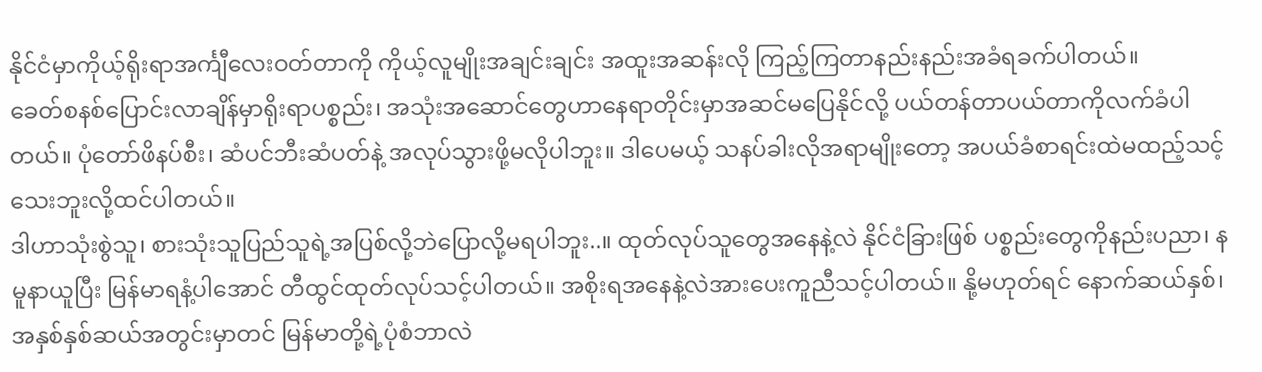နိုင်ငံမှာကိုယ့်ရိုးရာအင်္ကျီလေးဝတ်တာကို ကိုယ့်လူမျိုးအချင်းချင်း အထူးအဆန်းလို ကြည့်ကြတာနည်းနည်းအခံရခက်ပါတယ်။
ခေတ်စနစ်ပြောင်းလာချိန်မှာရိုးရာပစ္စည်း၊ အသုံးအဆောင်တွေဟာနေရာတိုင်းမှာအဆင်မပြေနိုင်လို့ ပယ်တန်တာပယ်တာကိုလက်ခံပါတယ်။ ပုံတော်ဖိနပ်စီး၊ ဆံပင်ဘီးဆံပတ်နဲ့ အလုပ်သွားဖို့မလိုပါဘူး။ ဒါပေမယ့် သနပ်ခါးလိုအရာမျိုးတော့ အပယ်ခံစာရင်းထဲမထည့်သင့်သေးဘူးလို့ထင်ပါတယ်။
ဒါဟာသုံးစွဲသူ၊ စားသုံးသူပြည်သူရဲ့အပြစ်လို့ဘဲပြောလို့မရပါဘူး..။ ထုတ်လုပ်သူတွေအနေနဲ့လဲ နိုင်ငံခြားဖြစ် ပစ္စည်းတွေကိုနည်းပညာ၊ နမူနာယူပြီး မြန်မာရနံ့ပါအောင် တီထွင်ထုတ်လုပ်သင့်ပါတယ်။ အစိုးရအနေနဲ့လဲအားပေးကူညီသင့်ပါတယ်။ နို့မဟုတ်ရင် နောက်ဆယ်နှစ်၊ အနှစ်နှစ်ဆယ်အတွင်းမှာတင် မြန်မာတို့ရဲ့ပုံစံဘာလဲ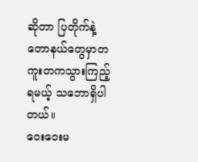ဆိုတာ ပြတိုက်နဲ့ တောနယ်တွေမှာတကူးတကသွားကြည့်ရမယ့် သဘောရှိပါတယ်။
ဝေးဝေးမ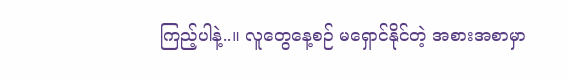ကြည့်ပါနဲ့..။ လူတွေနေ့စဉ် မရှောင်နိုင်တဲ့ အစားအစာမှာ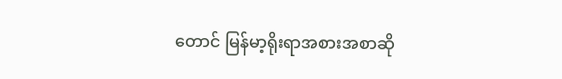တောင် မြန်မာ့ရိုးရာအစားအစာဆို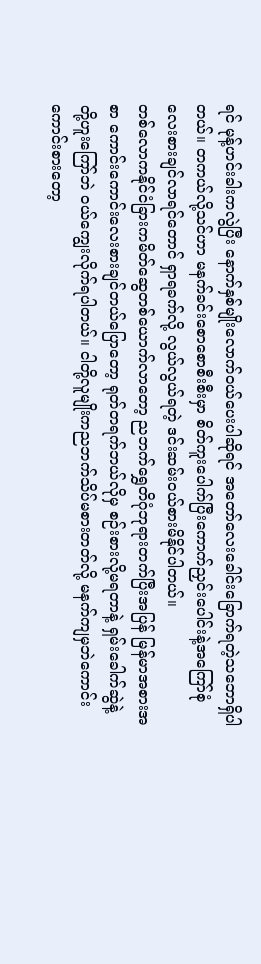ရင် မုန့်ဟင်းခါးကလွဲပြီး နောက်နှစ်မျိုးလောက်ဝယ်ပေးပါဆိုရင် အတော်လေးခေါင်းခြောက်ရတဲ့သဘောရှိပါတယ်။ တကယ်လို့သင်ဟာ မနက်ခင်းစောစောစီးစီးမှာ စိတ်ကူးပေါက်ပြီးကောက်ညှင်းပေါင်းနဲ့အကြော်စုံလေးစားချင်လာရင်တောင် ရှာရခက်လို့ လွယ်လွယ်ရတဲ့ ဒင်းဆမ်းဝယ်စားမိနိုင်ပါတယ်။
တစ်လောကနိုင်ငံခြားကမိတ်ဆွေတစ်ယောက်လာတော့ ညဘက်ရွှေတိဂုံဘုရားတက်ပြီးအပြန် မြန်မာအစားအစာ ကောင်းကောင်းလေးစားချင်တယ်ပြောတော့ ရုတ်တရက်ဘယ်လိုမှ စဉ်းစားလို့မရတာနဲ့ ရှမ်းခေါက်ဆွဲနဲ့ တို့ဟူးကြော်ဘဲ ဝယ်ကျွေးလိုက်ရပါတယ်။ ငါတို့လူမျိုးကညဘက်သိပ်မစားတတ်လို့ မနက်ကျမှဘဲကောင်းကောင်းစားတော့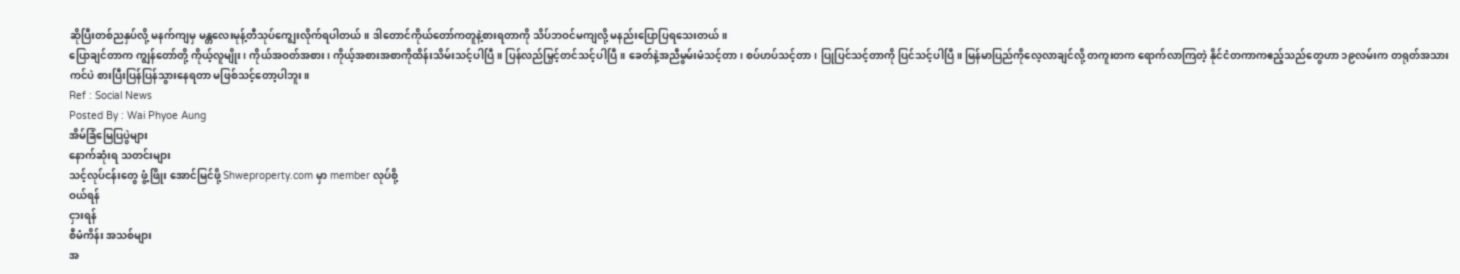ဆိုပြီးတစ်ညနှပ်လို့ မနက်ကျမှ မန္တလေးမုန့်တီသုပ်ကျွေးလိုက်ရပါတယ်။ ဒါတောင်ကိုယ်တော်ကတူနဲ့စားရတာကို သိပ်ဘဝင်မကျလို့ မနည်းပြောပြရသေးတယ်။
ပြောချင်တာက ကျွန်တော်တို့ ကိုယ့်လူမျိုး၊ ကိုယ်အဝတ်အစား၊ ကိုယ့်အစားအစာကိုထိန်းသိမ်းသင့်ပါပြီ။ ပြန်လည်မြှင့်တင်သင့်ပါပြီ။ ခေတ်နဲ့အညီမွမ်းမံသင့်တာ၊ စပ်ဟပ်သင့်တာ၊ ပြုပြင်သင့်တာကို ပြင်သင့်ပါပြီ။ မြန်မာပြည်ကိုလေ့လာချင်လို့ တကူးတက ရောက်လာကြတဲ့ နိုင်ငံတကာကဧည့်သည်တွေဟာ ၁၉လမ်းက တရုတ်အသားကင်ပဲ စားပြီးပြန်ပြန်သွားနေရတာ မဖြစ်သင့်တော့ပါဘူး။
Ref : Social News
Posted By : Wai Phyoe Aung
အိမ်ခြံမြေပြပွဲများ
နောက်ဆုံးရ သတင်းများ
သင့်လုပ်ငန်းတွေ ဖွံ့ဖြိုး အောင်မြင်ဖို့ Shweproperty.com မှာ member လုပ်စို့
ဝယ်ရန်
ငှားရန်
စီမံကိန်း အသစ်များ
အ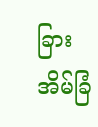ခြားအိမ်ခြံ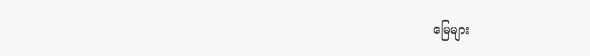မြေများ